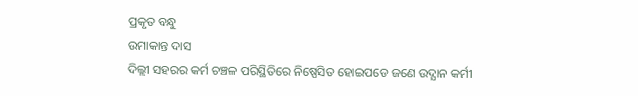ପ୍ରକୃତ ବନ୍ଧୁ
ଉମାକାନ୍ତ ଦାସ
ଦିଲ୍ଲୀ ସହରର କର୍ମ ଚଞ୍ଚଳ ପରିସ୍ଥିତିରେ ନିଷ୍ପେସିତ ହୋଇପଡେ ଜଣେ ଉଦ୍ଯାନ କର୍ମୀ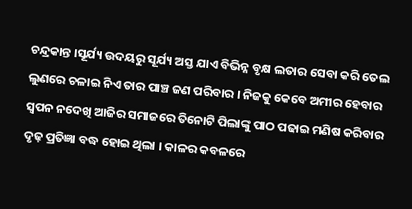ଚନ୍ଦ୍ରକାନ୍ତ ।ସୂର୍ଯ୍ୟ ଉଦୟରୁ ସୂର୍ଯ୍ୟ ଅସ୍ତ ଯାଏ ବିଭିନ୍ନ ବୃକ୍ଷ ଲତାର ସେବା କରି ତେଲ ଲୁଣରେ ଚଳାଇ ନିଏ ତାର ପାଞ୍ଚ ଜଣ ପରିବାର । ନିଜକୁ କେବେ ଅମୀର ହେବାର ସ୍ବପନ ନଦେଖି ଆଜିର ସମାଜରେ ତିନୋଟି ପିଲାଙ୍କୁ ପାଠ ପଢାଇ ମଣିଷ କରିବାର ଦୃଢ଼ ପ୍ରତିଜ୍ଞା ବଦ୍ଧ ହୋଇ ଥିଲା । କାଳର କବଳରେ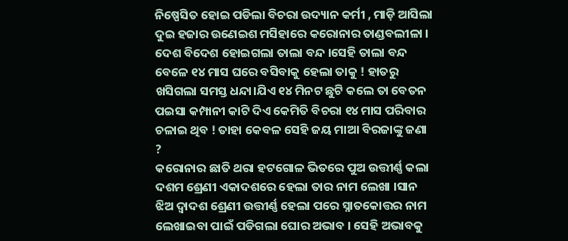ନିଷ୍ପେସିତ ହୋଇ ପଡିଲା ବିଚରା ଉଦ୍ୟାନ କର୍ମୀ , ମାଡ଼ି ଆସିଲା ଦୁଇ ହଜାର ଉଣେଇଶ ମସିହାରେ କରୋନାର ତାଣ୍ଡବଲୀଳା । ଦେଶ ବିଦେଶ ହୋଇଗଲା ତାଲା ବନ୍ଦ ।ସେହି ତାଲା ବନ୍ଦ ବେଳେ ୧୪ ମାସ ଘରେ ବସିବାକୁ ହେଲା ତାକୁ ! ହାତରୁ ଖସିଗଲା ସମସ୍ତ ଧନ୍ଦା।ଯିଏ ୧୪ ମିନଟ ଛୁଟି କଲେ ତା ବେତନ ପଇସା କମ୍ପାନୀ କାଟି ଦିଏ କେମିତି ବିଚରା ୧୪ ମାସ ପରିବାର ଚଳାଇ ଥିବ ! ତାହା କେବଳ ସେହି ଜୟ ମାଆ ବିରଜାଙ୍କୁ ଜଣା ?
କରୋନାର ଛାତି ଥରା ହଟଗୋଳ ଭିତରେ ପୁଅ ଉତ୍ତୀର୍ଣ୍ଣ କଲା ଦଶମ ଶ୍ରେଣୀ ଏକାଦଶରେ ହେଲା ତାର ନାମ ଲେଖା ।ସାନ ଝିଅ ଦ୍ବାଦଶ ଶ୍ରେଣୀ ଉତ୍ତୀର୍ଣ୍ଣ ହେଲା ପରେ ସ୍ନାତକୋତ୍ତର ନାମ ଲେଖାଇବା ପାଇଁ ପଡିଗଲା ଘୋର ଅଭାବ । ସେହି ଅଭାବକୁ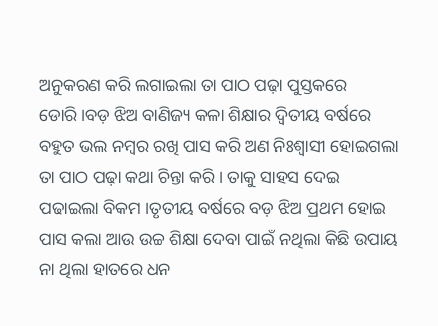ଅନୁକରଣ କରି ଲଗାଇଲା ତା ପାଠ ପଢ଼ା ପୁସ୍ତକରେ ଡୋରି।ବଡ଼ ଝିଅ ବାଣିଜ୍ୟ କଳା ଶିକ୍ଷାର ଦ୍ୱିତୀୟ ବର୍ଷରେ ବହୁତ ଭଲ ନମ୍ବର ରଖି ପାସ କରି ଅଣ ନିଃଶ୍ବାସୀ ହୋଇଗଲା ତା ପାଠ ପଢ଼ା କଥା ଚିନ୍ତା କରି । ତାକୁ ସାହସ ଦେଇ ପଢାଇଲା ବିକମ ।ତୃତୀୟ ବର୍ଷରେ ବଡ଼ ଝିଅ ପ୍ରଥମ ହୋଇ ପାସ କଲା ଆଉ ଉଚ୍ଚ ଶିକ୍ଷା ଦେବା ପାଇଁ ନଥିଲା କିଛି ଉପାୟ ନା ଥିଲା ହାତରେ ଧନ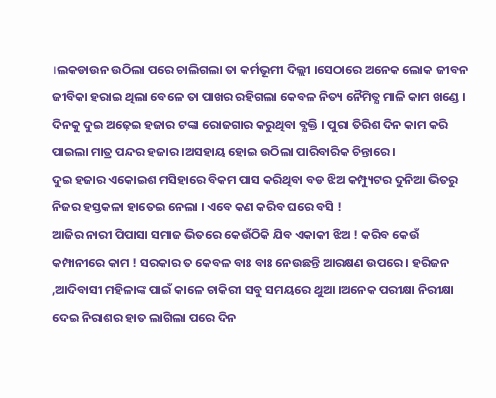।ଲକଡାଉନ ଉଠିଲା ପରେ ଚାଲିଗଲା ତା କର୍ମଭୂମୀ ଦିଲ୍ଲୀ ।ସେଠାରେ ଅନେକ ଲୋକ ଜୀବନ ଜୀବିକା ହରାଇ ଥିଲା ବେଳେ ତା ପାଖର ରହିଗଲା କେବଳ ନିତ୍ୟ ନୈମିତ୍ଯ ମାଳି କାମ ଖଣ୍ଡେ । ଦିନକୁ ଦୁଇ ଅଢ଼େଇ ହଜାର ଟଙ୍କା ରୋଜଗାର କରୁଥିବା ବ୍ଯକ୍ତି । ପୁରା ତିରିଶ ଦିନ କାମ କରି ପାଇଲା ମାତ୍ର ପନ୍ଦର ହଜାର ।ଅସହାୟ ହୋଇ ଉଠିଲା ପାରିବାରିକ ଚିନ୍ତାରେ ।
ଦୁଇ ହଜାର ଏକୋଇଶ ମସିହାରେ ବିକମ ପାସ କରିଥିବା ବଡ ଝିଅ କମ୍ପ୍ୟୁଟର ଦୁନିଆ ଭିତରୁ ନିଜର ହସ୍ତକଳା ହାତେଇ ନେଲା । ଏବେ କଣ କରିବ ଘରେ ବସି !
ଆଜିର ନାରୀ ପିପାସା ସମାଜ ଭିତରେ କେଉଁଠିକି ଯିବ ଏକାକୀ ଝିଅ ! କରିବ କେଉଁ କମ୍ପାନୀରେ କାମ ! ସରକାର ତ କେବଳ ବାଃ ବାଃ ନେଉଛନ୍ତି ଆରକ୍ଷଣ ଉପରେ । ହରିଜନ ,ଆଦିବାସୀ ମହିଳାଙ୍କ ପାଇଁ କାଳେ ଚାକିରୀ ସବୁ ସମୟରେ ଥୁଆ ।ଅନେକ ପରୀକ୍ଷା ନିରୀକ୍ଷା ଦେଇ ନିରାଶର ହାତ ଲାଗିଲା ପରେ ଦିନ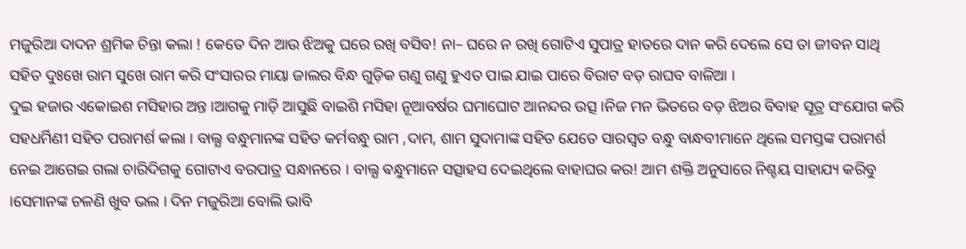ମଜୁରିଆ ଦାଦନ ଶ୍ରମିକ ଚିନ୍ତା କଲା ! କେତେ ଦିନ ଆଉ ଝିଅକୁ ଘରେ ରଖି ବସିବ! ନା– ଘରେ ନ ରଖି ଗୋଟିଏ ସୁପାତ୍ର ହାତରେ ଦାନ କରି ଦେଲେ ସେ ତା ଜୀବନ ସାଥି ସହିତ ଦୁଃଖେ ରାମ ସୁଖେ ରାମ କରି ସଂସାରର ମାୟା ଜାଲର ବିନ୍ଧ ଗୁଡ଼ିକ ଗଣୁ ଗଣୁ ହୁଏତ ପାଇ ଯାଇ ପାରେ ବିରାଟ ବଡ଼ ରାଘବ ବାଳିଆ ।
ଦୁଇ ହଜାର ଏକୋଇଶ ମସିହାର ଅନ୍ତ ।ଆଗକୁ ମାଡ଼ି ଆସୁଛି ବାଇଶି ମସିହା ନୂଆବର୍ଷର ଘମାଘୋଟ ଆନନ୍ଦର ଉତ୍ସ ।ନିଜ ମନ ଭିତରେ ବଡ଼ ଝିଅର ବିବାହ ସୂତ୍ର ସଂଯୋଗ କରି ସହଧର୍ମିଣୀ ସହିତ ପରାମର୍ଶ କଲା । ବାଲ୍ଯ ବନ୍ଧୁମାନଙ୍କ ସହିତ କର୍ମବନ୍ଧୁ ରାମ ,ଦାମ, ଶାମ ସୁଦାମାଙ୍କ ସହିତ ଯେତେ ସାରସ୍ୱତ ବନ୍ଧୁ ବାନ୍ଧବୀମାନେ ଥିଲେ ସମସ୍ତଙ୍କ ପରାମର୍ଶ ନେଇ ଆଗେଇ ଗଲା ଚାରିଦିଗକୁ ଗୋଟାଏ ବରପାତ୍ର ସନ୍ଧାନରେ । ବାଲ୍ଯ ଵନ୍ଧୁମାନେ ସତ୍ସାହସ ଦେଇଥିଲେ ବାହାଘର କର! ଆମ ଶକ୍ତି ଅନୁସାରେ ନିଶ୍ଚୟ ସାହାଯ୍ୟ କରିବୁ ।ସେମାନଙ୍କ ଚଳଣି ଖୁବ ଭଲ । ଦିନ ମଜୁରିଆ ବୋଲି ଭାବି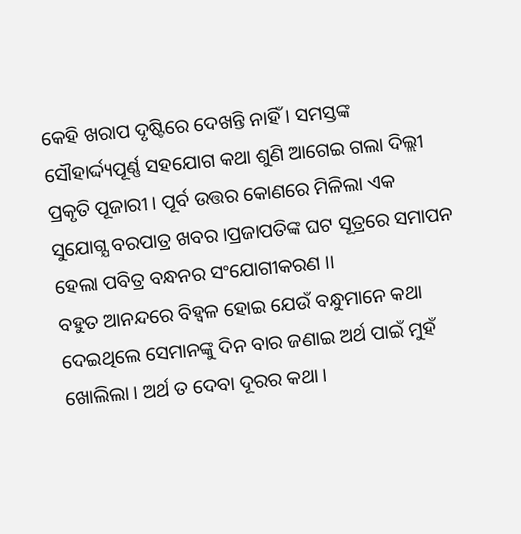କେହି ଖରାପ ଦୃଷ୍ଟିରେ ଦେଖନ୍ତି ନାହିଁ । ସମସ୍ତଙ୍କ ସୌହାର୍ଦ୍ଦ୍ୟପୂର୍ଣ୍ଣ ସହଯୋଗ କଥା ଶୁଣି ଆଗେଇ ଗଲା ଦିଲ୍ଲୀ ପ୍ରକୃତି ପୂଜାରୀ । ପୂର୍ବ ଉତ୍ତର କୋଣରେ ମିଳିଲା ଏକ ସୁଯୋଗ୍ଯ ବରପାତ୍ର ଖବର ।ପ୍ରଜାପତିଙ୍କ ଘଟ ସୂତ୍ରରେ ସମାପନ ହେଲା ପବିତ୍ର ବନ୍ଧନର ସଂଯୋଗୀକରଣ ।।
ବହୁତ ଆନନ୍ଦରେ ବିହ୍ବଳ ହୋଇ ଯେଉଁ ବନ୍ଧୁମାନେ କଥା ଦେଇଥିଲେ ସେମାନଙ୍କୁ ଦିନ ବାର ଜଣାଇ ଅର୍ଥ ପାଇଁ ମୁହଁ ଖୋଲିଲା । ଅର୍ଥ ତ ଦେବା ଦୂରର କଥା ।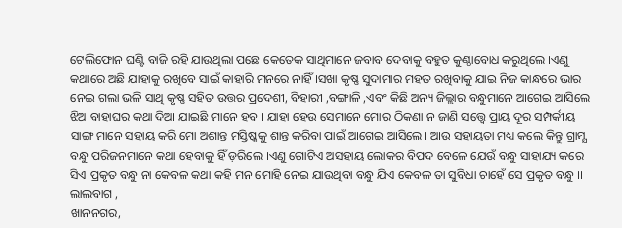ଟେଲିଫୋନ ଘଣ୍ଟି ବାଜି ରହି ଯାଉଥିଲା ପଛେ କେତେକ ସାଥିମାନେ ଜବାବ ଦେବାକୁ ବହୁତ କୁଣ୍ଠାବୋଧ କରୁଥିଲେ ।ଏଣୁ କଥାରେ ଅଛି ଯାହାକୁ ରଖିବେ ସାଇଁ କାହାରି ମନରେ ନାହିଁ ।ସଖା କୃଷ୍ଣ ସୁଦାମାର ମହତ ରଖିବାକୁ ଯାଇ ନିଜ କାନ୍ଧରେ ଭାର ନେଇ ଗଲା ଭଳି ସାଥି କୃଷ୍ଣ ସହିତ ଉତ୍ତର ପ୍ରଦେଶୀ, ବିହାରୀ ,ବଙ୍ଗାଳି ,ଏବଂ କିଛି ଅନ୍ୟ ଜିଲ୍ଲାର ବନ୍ଧୁମାନେ ଆଗେଇ ଆସିଲେ ଝିଅ ବାହାଘର କଥା ଦିଆ ଯାଇଛି ମାନେ ହବ । ଯାହା ହେଉ ସେମାନେ ମୋର ଠିକଣା ନ ଜାଣି ସତ୍ତ୍ୱେ ପ୍ରାୟ ଦୂର ସମ୍ପର୍କୀୟ ସାଙ୍ଗ ମାନେ ସହାୟ କରି ମୋ ଅଶାନ୍ତ ମସ୍ତିଷ୍କକୁ ଶାନ୍ତ କରିବା ପାଇଁ ଆଗେଇ ଆସିଲେ। ଆଉ ସହାୟତା ମଧ୍ୟ କଲେ କିନ୍ତୁ ଗ୍ରାମ୍ଯ ବନ୍ଧୁ ପରିଜନମାନେ କଥା ହେବାକୁ ହିଁ ଡ଼ରିଲେ ।ଏଣୁ ଗୋଟିଏ ଅସହାୟ ଲୋକର ବିପଦ ବେଳେ ଯେଉଁ ବନ୍ଧୁ ସାହାଯ୍ୟ କରେ ସିଏ ପ୍ରକୃତ ବନ୍ଧୁ ନା କେବଳ କଥା କହି ମନ ମୋହି ନେଇ ଯାଉଥିବା ବନ୍ଧୁ ଯିଏ କେବଳ ତା ସୁବିଧା ଚାହେଁ ସେ ପ୍ରକୃତ ବନ୍ଧୁ ।।
ଲାଲବାଗ ,
ଖାନନଗର,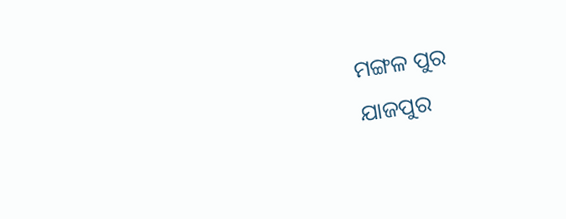ମଙ୍ଗଳ ପୁର
ଯାଜପୁର